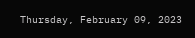Thursday, February 09, 2023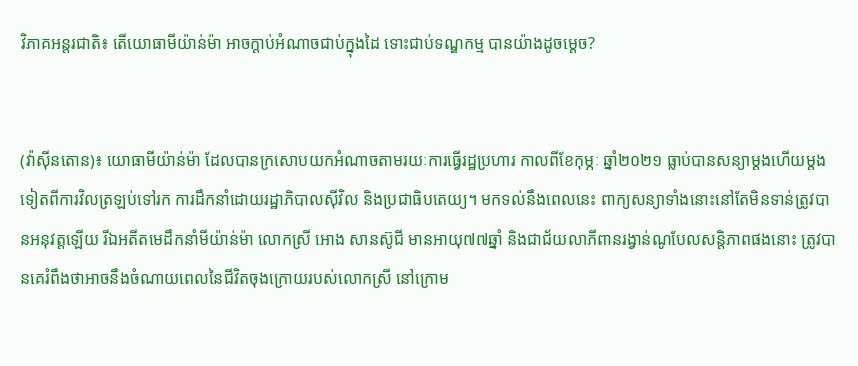វិភាគអន្តរជាតិ៖ តើយោធាមីយ៉ាន់ម៉ា អាចក្ដាប់អំណាចជាប់ក្នុងដៃ ទោះជាប់ទណ្ឌកម្ម បានយ៉ាងដូចម្ដេច?


(វ៉ាស៊ីនតោន)៖ យោធាមីយ៉ាន់ម៉ា ដែលបានក្រសោបយកអំណាចតាមរយៈការធ្វើរដ្ឋប្រហារ កាលពីខែកុម្ភៈ ឆ្នាំ២០២១ ធ្លាប់បានសន្យាម្ដងហើយម្ដងទៀតពីការវិលត្រឡប់ទៅរក ការដឹកនាំដោយរដ្ឋាភិបាលស៊ីវិល និងប្រជាធិបតេយ្យ។ មកទល់នឹងពេលនេះ ពាក្យសន្យាទាំងនោះនៅតែមិនទាន់ត្រូវបានអនុវត្តឡើយ រីឯអតីតមេដឹកនាំមីយ៉ាន់ម៉ា លោកស្រី អោង សានស៊ូជី មានអាយុ៧៧ឆ្នាំ និងជាជ័យលាភីពានរង្វាន់ណូបែលសន្តិភាពផងនោះ ត្រូវបានគេរំពឹងថាអាចនឹងចំណាយពេលនៃជីវិតចុងក្រោយរបស់លោកស្រី នៅក្រោម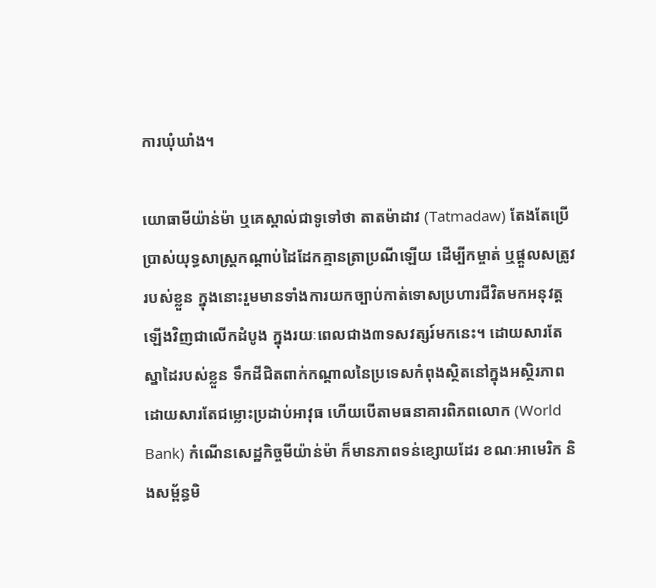ការឃុំឃាំង។

យោធាមីយ៉ាន់ម៉ា ឬគេស្គាល់ជាទូទៅថា តាតម៉ាដាវ (Tatmadaw) តែងតែប្រើប្រាស់យុទ្ធសាស្ត្រកណ្ដាប់ដៃដែកគ្មានត្រាប្រណីឡើយ ដើម្បីកម្ចាត់ ឬផ្ដួលសត្រូវរបស់ខ្លួន ក្នុងនោះរួមមានទាំងការយកច្បាប់កាត់ទោសប្រហារជីវិតមកអនុវត្តឡើងវិញជាលើកដំបូង ក្នុងរយៈពេលជាង៣ទសវត្សរ៍មកនេះ។ ដោយសារតែស្នាដៃរបស់ខ្លួន ទឹកដីជិតពាក់កណ្ដាលនៃប្រទេសកំពុងស្ថិតនៅក្នុងអស្ថិរភាពដោយសារតែជម្លោះប្រដាប់អាវុធ ហើយបើតាមធនាគារពិភពលោក (World Bank) កំណើនសេដ្ឋកិច្ចមីយ៉ាន់ម៉ា ក៏មានភាពទន់ខ្សោយដែរ ខណៈអាមេរិក និងសម្ព័ន្ធមិ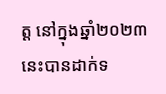ត្ត នៅក្នុងឆ្នាំ២០២៣នេះបានដាក់ទ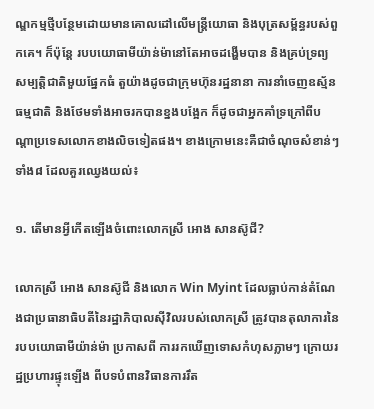ណ្ឌកម្មថ្មីបន្ថែមដោយមានគោលដៅលើមន្ត្រីយោធា និងបុត្រសម្ព័ន្ធរបស់ពួកគេ។ ក៏ប៉ុន្តែ របបយោធាមីយ៉ាន់ម៉ានៅតែអាចដង្ហើមបាន និងគ្រប់ទ្រព្យសម្បតិ្តជាតិមួយផ្នែកធំ តួយ៉ាងដូចជាក្រុមហ៊ុនរដ្ឋនានា ការនាំចេញឧស្ម័នធម្មជាតិ និងថែមទាំងអាចរកបានខ្នងបង្អែក ក៏ដូចជាអ្នកគាំទ្រក្រៅពីបណ្ដាប្រទេសលោកខាងលិចទៀតផង។ ខាងក្រោមនេះគឺជាចំណុចសំខាន់ៗទាំង៨ ដែលគួរឈ្វេងយល់៖

១. តើមានអ្វីកើតឡើងចំពោះលោកស្រី អោង សានស៊ូជី?

លោកស្រី អោង សានស៊ូជី និងលោក Win Myint ដែលធ្លាប់កាន់តំណែងជាប្រធានាធិបតីនៃរដ្ឋាភិបាលស៊ីវិលរបស់លោកស្រី ត្រូវបានតុលាការនៃរបបយោធាមីយ៉ាន់ម៉ា ប្រកាសពី ការរកឃើញទោសកំហុសភ្លាមៗ ក្រោយរដ្ឋប្រហារផ្ទុះឡើង ពីបទបំពានវិធានការរឹត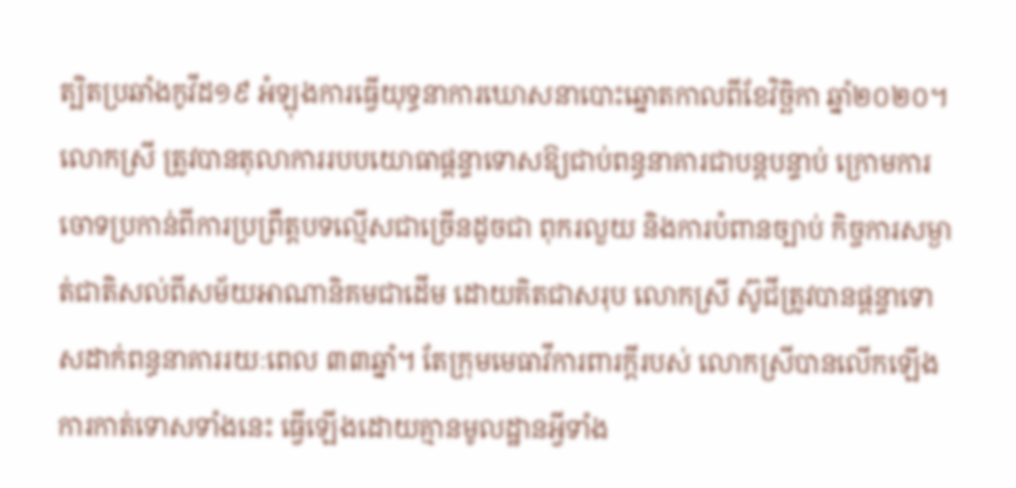ត្បិតប្រឆាំងកូវីដ១៩ អំឡុងការធ្វើយុទ្ធនាការឃោសនាបោះឆ្នោតកាលពីខែវិច្ឆិកា ឆ្នាំ២០២០។ លោកស្រី ត្រូវបានតុលាការរបបយោធាផ្ដន្ទាទោសឱ្យជាប់ពន្ធនាគារជាបន្តបន្ទាប់ ក្រោមការចោទប្រកាន់ពីការប្រព្រឹត្តបទល្មើសជាច្រើនដូចជា ពុករលួយ និងការបំពានច្បាប់ កិច្ចការសម្ងាត់ជាតិសល់ពីសម័យអាណានិគមជាដើម ដោយគិតជាសរុប លោកស្រី ស៊ូជីត្រូវបានផ្ដន្ទាទោសដាក់ពន្ធនាគាររយៈពេល ៣៣ឆ្នាំ។ តែក្រុមមេធាវីការពារក្ដីរបស់ លោកស្រីបានលើកឡើងការកាត់ទោសទាំងនេះ ធ្វើឡើងដោយគ្មានមូលដ្ឋានអ្វីទាំង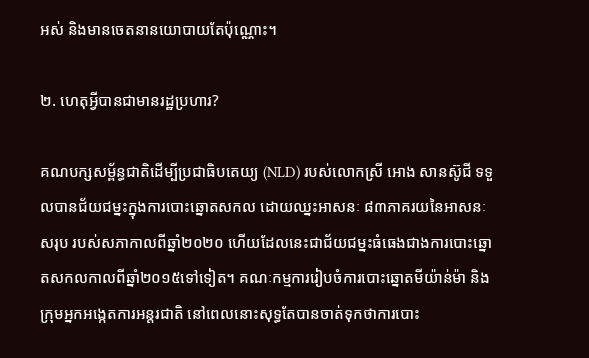អស់ និងមានចេតនានយោបាយតែប៉ុណ្ណោះ។

២. ហេតុអ្វីបានជាមានរដ្ឋប្រហារ?

គណបក្សសម្ព័ន្ធជាតិដើម្បីប្រជាធិបតេយ្យ (NLD) របស់លោកស្រី អោង សានស៊ូជី ទទួលបានជ័យជម្នះក្នុងការបោះឆ្នោតសកល ដោយឈ្នះអាសនៈ ៨៣ភាគរយនៃអាសនៈសរុប របស់សភាកាលពីឆ្នាំ២០២០ ហើយដែលនេះជាជ័យជម្នះធំធេងជាងការបោះឆ្នោតសកលកាលពីឆ្នាំ២០១៥ទៅទៀត។ គណៈកម្មការរៀបចំការបោះឆ្នោតមីយ៉ាន់ម៉ា និងក្រុមអ្នកអង្កេតការអន្តរជាតិ នៅពេលនោះសុទ្ធតែបានចាត់ទុកថាការបោះ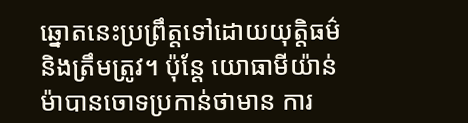ឆ្នោតនេះប្រព្រឹត្តទៅដោយយុត្តិធម៌ និងត្រឹមត្រូវ។ ប៉ុន្តែ យោធាមីយ៉ាន់ម៉ាបានចោទប្រកាន់ថាមាន ការ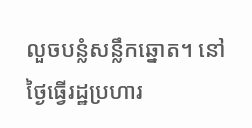លួចបន្លំសន្លឹកឆ្នោត។ នៅថ្ងៃធ្វើរដ្ឋប្រហារ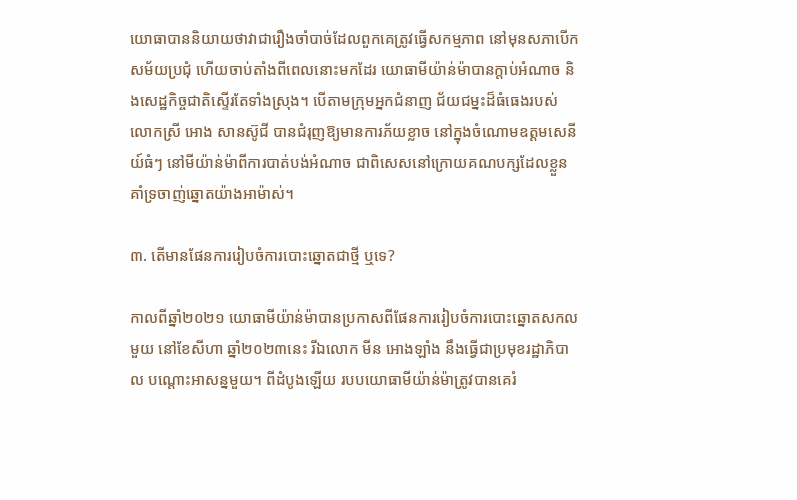យោធាបាននិយាយថាវាជារឿងចាំបាច់ដែលពួកគេត្រូវធ្វើសកម្មភាព នៅមុនសភាបើកសម័យប្រជុំ ហើយចាប់តាំងពីពេលនោះមកដែរ យោធាមីយ៉ាន់ម៉ាបានក្ដាប់អំណាច និងសេដ្ឋកិច្ចជាតិស្ទើរតែទាំងស្រុង។ បើតាមក្រុមអ្នកជំនាញ ជ័យជម្នះដ៏ធំធេងរបស់លោកស្រី អោង សានស៊ូជី បានជំរុញឱ្យមានការភ័យខ្លាច នៅក្នុងចំណោមឧត្តមសេនីយ៍ធំៗ នៅមីយ៉ាន់ម៉ាពីការបាត់បង់អំណាច ជាពិសេសនៅក្រោយគណបក្សដែលខ្លួនគាំទ្រចាញ់ឆ្នោតយ៉ាងអាម៉ាស់។

៣. តើមានផែនការរៀបចំការបោះឆ្នោតជាថ្មី ឬទេ?

កាលពីឆ្នាំ២០២១ យោធាមីយ៉ាន់ម៉ាបានប្រកាសពីផែនការរៀបចំការបោះឆ្នោតសកលមួយ នៅខែសីហា ឆ្នាំ២០២៣នេះ រីឯលោក មីន អោងឡាំង នឹងធ្វើជាប្រមុខរដ្ឋាភិបាល បណ្ដោះអាសន្នមួយ។ ពីដំបូងឡើយ របបយោធាមីយ៉ាន់ម៉ាត្រូវបានគេរំ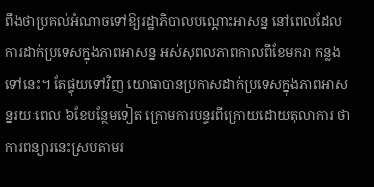ពឹងថាប្រគល់អំណាចទៅឱ្យរដ្ឋាភិបាលបណ្ដោះអាសន្ន នៅពេលដែលការដាក់ប្រទេសក្នុងភាពអាសន្ន អស់សុពលភាពកាលពីខែមករា កន្លងទៅនេះ។ តែផ្ទុយទៅវិញ យោធាបានប្រកាសដាក់ប្រទេសក្នុងភាពអាសន្នរយៈពេល ៦ខែបន្ថែមទៀត ក្រោមការបន្ទរពីក្រោយដោយតុលាការ ថាការពន្យារនេះស្របតាមរ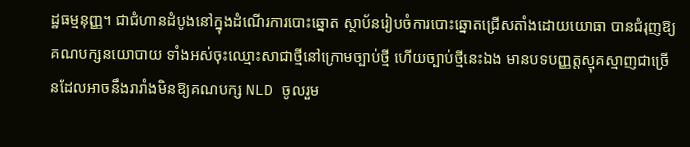ដ្ឋធម្មនុញ្ញ។ ជាជំហានដំបូងនៅក្នុងដំណើរការបោះឆ្នោត ស្ថាប័នរៀបចំការបោះឆ្នោតជ្រើសតាំងដោយយោធា បានជំរុញឱ្យគណបក្សនយោបាយ ទាំងអស់ចុះឈ្មោះសាជាថ្មីនៅក្រោមច្បាប់ថ្មី ហើយច្បាប់ថ្មីនេះឯង មានបទបញ្ញត្តស្មុគស្មាញជាច្រើនដែលអាចនឹងរារាំងមិនឱ្យគណបក្ស NLD ចូលរួម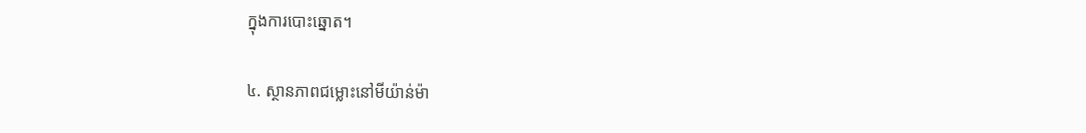ក្នុងការបោះឆ្នោត។

៤. ស្ថានភាពជម្លោះនៅមីយ៉ាន់ម៉ា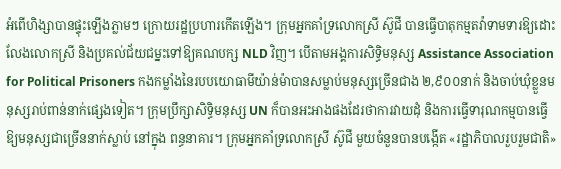អំពើហិង្សាបានផ្ទុះឡើងភ្លាមៗ ក្រោយរដ្ឋប្រហារកើតឡើង។ ក្រុមអ្នកគាំទ្រលោកស្រី ស៊ូជី បានធ្វើបាតុកម្មតវ៉ាទាមទារឱ្យដោះលែងលោកស្រី និងប្រគល់ជ័យជម្នះទៅឱ្យគណបក្ស NLD វិញ។ បើតាមអង្គការសិទ្ធិមនុស្ស Assistance Association for Political Prisoners កងកម្លាំងនៃរបបយោធាមីយ៉ាន់ម៉ាបានសម្លាប់មនុស្សច្រើនជាង ២,៩០០នាក់ និងចាប់ឃុំខ្លួនមនុស្សរាប់ពាន់នាក់ផ្សេងទៀត។ ក្រុមប្រឹក្សាសិទ្ធិមនុស្ស UN ក៏បានអះអាងផងដែរថាការវាយដុំ និងការធ្វើទារុណកម្មបានធ្វើឱ្យមនុស្សជាច្រើននាក់ស្លាប់ នៅក្នុង ពន្ធនាគារ។ ក្រុមអ្នកគាំទ្រលោកស្រី ស៊ូជី មួយចំនួនបានបង្កើត «រដ្ឋាភិបាលរួបរួមជាតិ»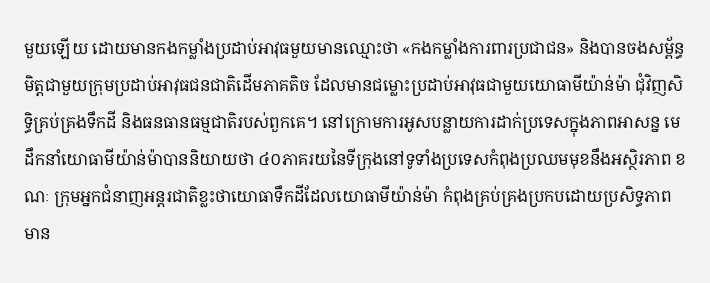មួយឡើយ ដោយមានកងកម្លាំងប្រដាប់អាវុធមួយមានឈ្មោះថា «កងកម្លាំងការពារប្រជាជន» និងបានចងសម្ព័ន្ធមិត្តជាមួយក្រុមប្រដាប់អាវុធជនជាតិដើមភាគតិច ដែលមានជម្លោះប្រដាប់អាវុធជាមួយយោធាមីយ៉ាន់ម៉ា ជុំវិញសិទ្ធិគ្រប់គ្រងទឹកដី និងធនធានធម្មជាតិរបស់ពួកគេ។ នៅក្រោមការអូសបន្លាយការដាក់ប្រទេសក្នុងភាពអាសន្ន មេដឹកនាំយោធាមីយ៉ាន់ម៉ាបាននិយាយថា ៤០ភាគរយនៃទីក្រុងនៅទូទាំងប្រទេសកំពុងប្រឈមមុខនឹងអស្ថិរភាព ខណៈ ក្រុមអ្នកជំនាញអន្តរជាតិខ្លះថាយោធាទឹកដីដែលយោធាមីយ៉ាន់ម៉ា កំពុងគ្រប់គ្រងប្រកបដោយប្រសិទ្ធភាពមាន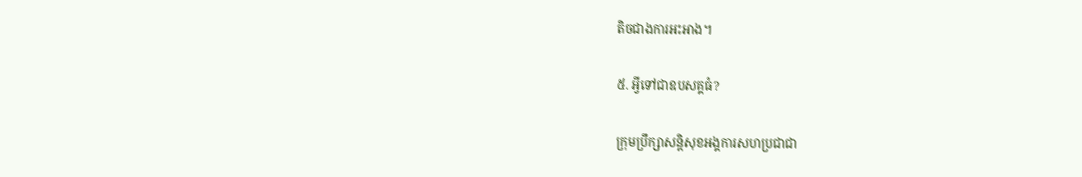តិចជាងការអះអាង។

៥. អ្វីទៅជាឧបសគ្គធំ?

ក្រុមប្រឹក្សាសន្តិសុខអង្គការសហប្រជាជា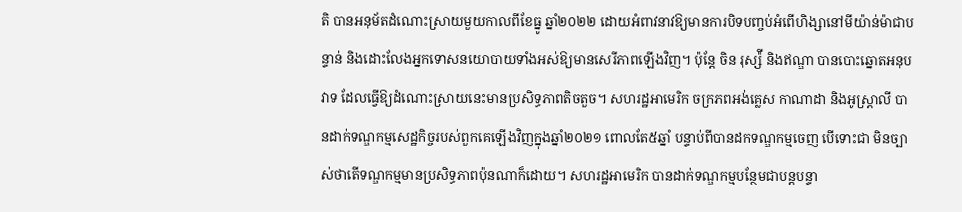តិ បានអនុម័តដំណោះស្រាយមួយកាលពីខែធ្នូ ឆ្នាំ២០២២ ដោយអំពាវនាវឱ្យមានការបិទបញ្ចប់អំពើហិង្សានៅមីយ៉ាន់ម៉ាជាបន្ទាន់ និងដោះលែងអ្នកទោសនយោបាយទាំងអស់ឱ្យមានសេរីភាពឡើងវិញ។ ប៉ុន្តែ ចិន រុស្ស៉ី និងឥណ្ឌា បានបោះឆ្នោតអនុបវាទ ដែលធ្វើឱ្យដំណោះស្រាយនេះមានប្រសិទ្ធភាពតិចតួច។ សហរដ្ឋអាមេរិក ចក្រភពអង់គ្លេស កាណាដា និងអូស្ត្រាលី បានដាក់ទណ្ឌកម្មសេដ្ឋកិច្ចរបស់ពួកគេឡើងវិញក្នុងឆ្នាំ២០២១ ពោលតែ៥ឆ្នាំ បន្ទាប់ពីបានដកទណ្ឌកម្មចេញ បើទោះជា មិនច្បាស់ថាតើទណ្ឌកម្មមានប្រសិទ្ធភាពប៉ុនណាក៏ដោយ។ សហរដ្ឋអាមេរិក បានដាក់ទណ្ឌកម្មបន្ថែមជាបន្តបន្ទា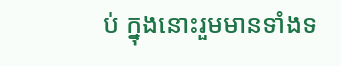ប់ ក្នុងនោះរួមមានទាំងទ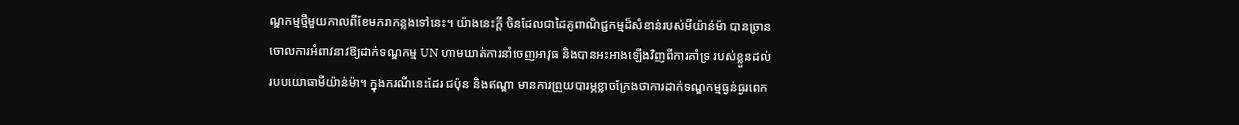ណ្ឌកម្មថ្មីមួយកាលពីខែមករាកន្លងទៅនេះ។ យ៉ាងនេះក្ដី ចិនដែលជាដៃគូពាណិជ្ជកម្មដ៏សំខាន់របស់មីយ៉ាន់ម៉ា បានច្រានចោលការអំពាវនាវឱ្យដាក់ទណ្ឌកម្ម UN ហាមឃាត់ការនាំចេញអាវុធ និងបានអះអាងឡើងវិញពីការគាំទ្រ របស់ខ្លួនដល់របបយោធាមីយ៉ាន់ម៉ា។ ក្នុងករណីនេះដែរ ជប៉ុន និងឥណ្ឌា មានការព្រួយបារម្ភខ្លាចក្រែងថាការដាក់ទណ្ឌកម្មធ្ងន់ធ្ងរពេក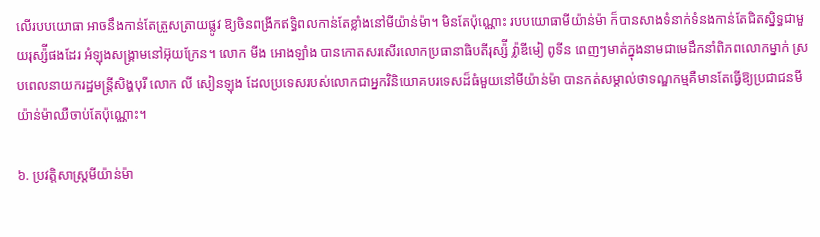លើរបបយោធា អាចនឹងកាន់តែត្រួសត្រាយផ្លូវ ឱ្យចិនពង្រីកឥទ្ធិពលកាន់តែខ្លាំងនៅមីយ៉ាន់ម៉ា។ មិនតែប៉ុណ្ណោះ របបយោធាមីយ៉ាន់ម៉ា ក៏បានសាងទំនាក់ទំនងកាន់តែជិតស្និទ្ធជាមួយរុស្ស៉ីផងដែរ អំឡុងសង្រ្គាមនៅអ៊ុយក្រែន។ លោក មីង អោងឡាំង បានកោតសរសើរលោកប្រធានាធិបតីរុស្ស៉ី វ្ល៉ាឌីមៀ ពូទីន ពេញៗមាត់ក្នុងនាមជាមេដឹកនាំពិភពលោកម្នាក់ ស្របពេលនាយករដ្ឋមន្ត្រីសិង្ហបុរី លោក លី សៀនឡុង ដែលប្រទេសរបស់លោកជាអ្នកវិនិយោគបរទេសដ៏ធំមួយនៅមីយ៉ាន់ម៉ា បានកត់សម្គាល់ថាទណ្ឌកម្មគឺមានតែធ្វើឱ្យប្រជាជនមីយ៉ាន់ម៉ាឈឺចាប់តែប៉ុណ្ណោះ។

៦. ប្រវត្តិសាស្ត្រមីយ៉ាន់ម៉ា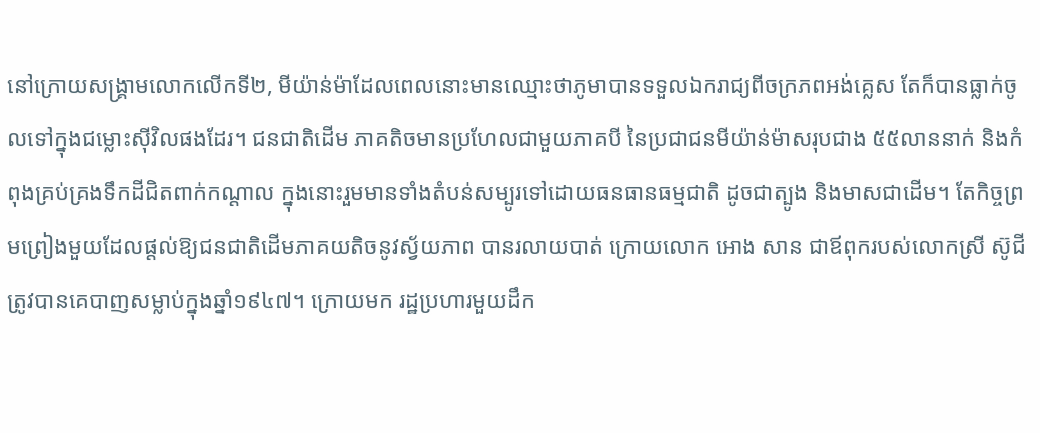នៅក្រោយសង្រ្គាមលោកលើកទី២, មីយ៉ាន់ម៉ាដែលពេលនោះមានឈ្មោះថាភូមាបានទទួលឯករាជ្យពីចក្រភពអង់គ្លេស តែក៏បានធ្លាក់ចូលទៅក្នុងជម្លោះស៊ីវិលផងដែរ។ ជនជាតិដើម ភាគតិចមានប្រហែលជាមួយភាគបី នៃប្រជាជនមីយ៉ាន់ម៉ាសរុបជាង ៥៥លាននាក់ និងកំពុងគ្រប់គ្រងទឹកដីជិតពាក់កណ្ដាល ក្នុងនោះរួមមានទាំងតំបន់សម្បូរទៅដោយធនធានធម្មជាតិ ដូចជាត្បូង និងមាសជាដើម។ តែកិច្ចព្រមព្រៀងមួយដែលផ្ដល់ឱ្យជនជាតិដើមភាគយតិចនូវស្វ័យភាព បានរលាយបាត់ ក្រោយលោក អោង សាន ជាឪពុករបស់លោកស្រី ស៊ូជី ត្រូវបានគេបាញសម្លាប់ក្នុងឆ្នាំ១៩៤៧។ ក្រោយមក រដ្ឋប្រហារមួយដឹក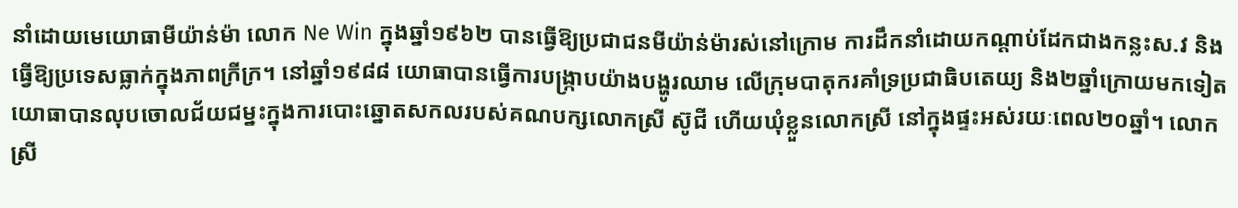នាំដោយមេយោធាមីយ៉ាន់ម៉ា លោក Ne Win ក្នុងឆ្នាំ១៩៦២ បានធ្វើឱ្យប្រជាជនមីយ៉ាន់ម៉ារស់នៅក្រោម ការដឹកនាំដោយកណ្ដាប់ដែកជាងកន្លះស.វ និងធ្វើឱ្យប្រទេសធ្លាក់ក្នុងភាពក្រីក្រ។ នៅឆ្នាំ១៩៨៨ យោធាបានធ្វើការបង្រ្កាបយ៉ាងបង្ហូរឈាម លើក្រុមបាតុករគាំទ្រប្រជាធិបតេយ្យ និង២ឆ្នាំក្រោយមកទៀត យោធាបានលុបចោលជ័យជម្នះក្នុងការបោះឆ្នោតសកលរបស់គណបក្សលោកស្រី ស៊ូជី ហើយឃុំខ្លួនលោកស្រី នៅក្នុងផ្ទះអស់រយៈពេល២០ឆ្នាំ។ លោកស្រី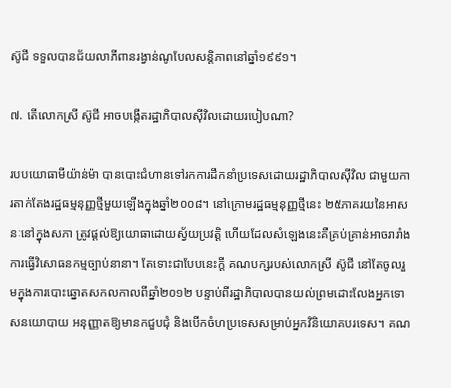ស៊ូជី ទទួលបានជ័យលាភីពានរង្វាន់ណូបែលសន្តិភាពនៅឆ្នាំ១៩៩១។

៧. តើលោកស្រី ស៊ូជី អាចបង្កើតរដ្ឋាភិបាលស៊ីវិលដោយរបៀបណា?

របបយោធាមីយ៉ាន់ម៉ា បានបោះជំហានទៅរកការដឹកនាំប្រទេសដោយរដ្ឋាភិបាលស៊ីវិល ជាមួយការតាក់តែងរដ្ឋធម្មនុញ្ញថ្មីមួយឡើងក្នុងឆ្នាំ២០០៨។ នៅក្រោមរដ្ឋធម្មនុញ្ញថ្មីនេះ ២៥ភាគរយនៃអាសនៈនៅក្នុងសភា ត្រូវផ្ដល់ឱ្យយោធាដោយស្វ័យប្រវត្តិ ហើយដែលសំឡេងនេះគឺគ្រប់គ្រាន់អាចរារាំងការធ្វើវិសោធនកម្មច្បាប់នានា។ តែទោះជាបែបនេះក្ដី គណបក្សរបស់លោកស្រី ស៊ូជី នៅតែចូលរួមក្នុងការបោះឆ្នោតសកលកាលពីឆ្នាំ២០១២ បន្ទាប់ពីរដ្ឋាភិបាលបានយល់ព្រមដោះលែងអ្នកទោសនយោបាយ អនុញ្ញាតឱ្យមានកជួបជុំ និងបើកចំហប្រទេសសម្រាប់អ្នកវិនិយោគបរទេស។ គណ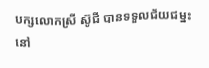បក្សលោកស្រី ស៊ូជី បានទទួលជ័យជម្នះនៅ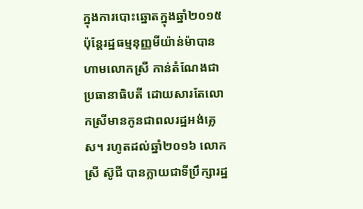ក្នុងការបោះឆ្នោតក្នុងឆ្នាំ២០១៥ ប៉ុន្តែរដ្ឋធម្មនុញ្ញមីយ៉ាន់ម៉ាបានហាមលោកស្រី កាន់តំណែងជាប្រធានាធិបតី ដោយសារតែលោកស្រីមានកូនជាពលរដ្ឋអង់គ្លេស។ រហូតដល់ឆ្នាំ២០១៦ លោកស្រី ស៊ូជី បានក្លាយជាទីប្រឹក្សារដ្ឋ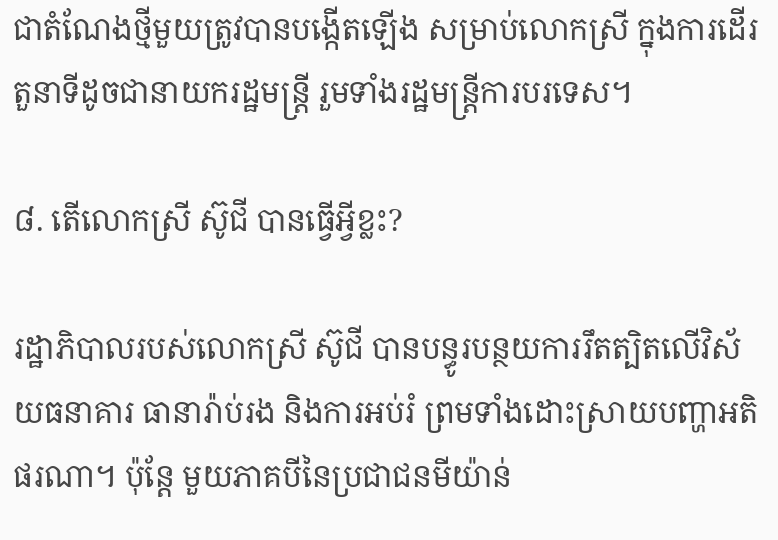ជាតំណែងថ្មីមួយត្រូវបានបង្កើតឡើង សម្រាប់លោកស្រី ក្នុងការដើរតួនាទីដូចជានាយករដ្ឋមន្ត្រី រួមទាំងរដ្ឋមន្ត្រីការបរទេស។

៨. តើលោកស្រី ស៊ូជី បានធ្វើអ្វីខ្លះ?

រដ្ឋាភិបាលរបស់លោកស្រី ស៊ូជី បានបន្ធូរបន្ថយការរឹតត្បិតលើវិស័យធនាគារ ធានារ៉ាប់រង និងការអប់រំ ព្រមទាំងដោះស្រាយបញ្ហាអតិផរណា។ ប៉ុន្តែ មួយភាគបីនៃប្រជាជនមីយ៉ាន់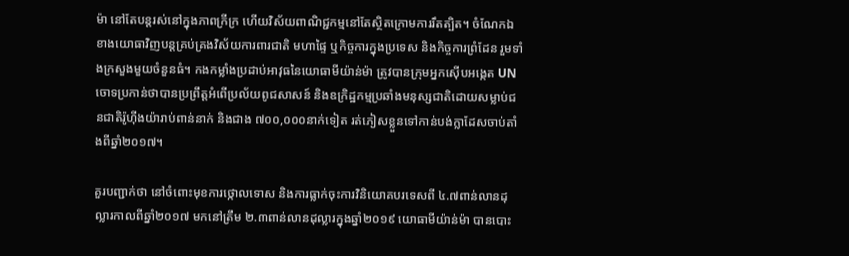ម៉ា នៅតែបន្តរស់នៅក្នុងភាពក្រីក្រ ហើយវិស័យពាណិជ្ជកម្មនៅតែស្ថិតក្រោមការរឹតត្បិត។ ចំណែកឯ ខាងយោធាវិញបន្តគ្រប់គ្រងវិស័យការពារជាតិ មហាផ្ទៃ ឬកិច្ចការក្នុងប្រទេស និងកិច្ចការព្រំដែន រួមទាំងក្រសួងមួយចំនួនធំ។ កងកម្លាំងប្រដាប់អាវុធនៃយោធាមីយ៉ាន់ម៉ា ត្រូវបានក្រុមអ្នកស៊ើបអង្កេត UN ចោទប្រកាន់ថាបានប្រព្រឹត្តអំពើប្រល័យពូជសាសន៍ និងឧក្រិដ្ឋកម្មប្រឆាំងមនុស្សជាតិដោយសម្លាប់ជនជាតិរ៉ូហ៊ីងយ៉ារាប់ពាន់នាក់ និងជាង ៧០០,០០០នាក់ទៀត រត់ភៀសខ្លួនទៅកាន់បង់ក្លាដែសចាប់តាំងពីឆ្នាំ២០១៧។

គួរបញ្ជាក់ថា នៅចំពោះមុខការថ្កោលទោស និងការធ្លាក់ចុះការវិនិយោគបរទេសពី ៤.៧ពាន់លានដុល្លារកាលពីឆ្នាំ២០១៧ មកនៅត្រឹម ២.៣ពាន់លានដុល្លារក្នុងឆ្នាំ២០១៩ យោធាមីយ៉ាន់ម៉ា បានបោះ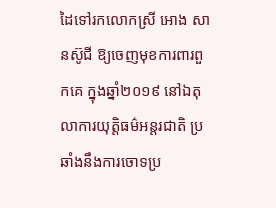ដៃទៅរកលោកស្រី អោង សានស៊ូជី ឱ្យចេញមុខការពារពួកគេ ក្នុងឆ្នាំ២០១៩ នៅឯតុលាការយុត្តិធម៌អន្តរជាតិ ប្រឆាំងនឹងការចោទប្រ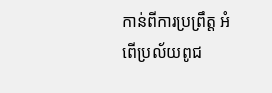កាន់ពីការប្រព្រឹត្ត អំពើប្រល័យពូជ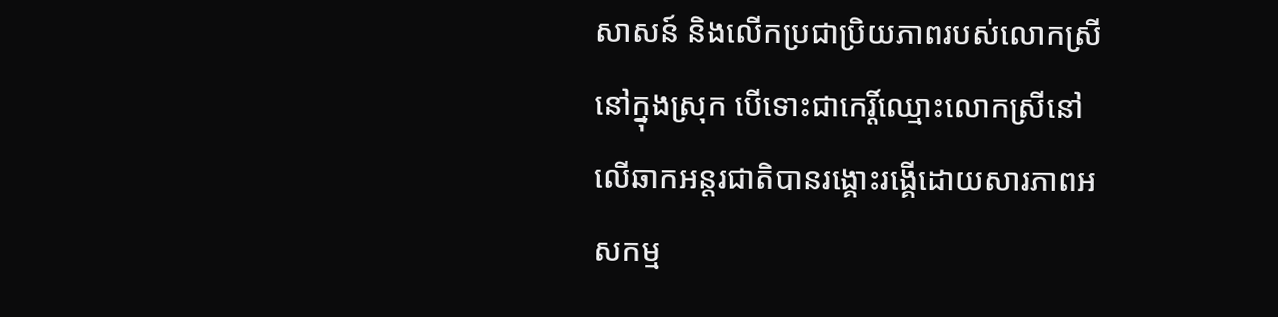សាសន៍ និងលើកប្រជាប្រិយភាពរបស់លោកស្រីនៅក្នុងស្រុក បើទោះជាកេរ្តិ៍ឈ្មោះលោកស្រីនៅលើឆាកអន្តរជាតិបានរង្គោះរង្គើដោយសារភាពអសកម្ម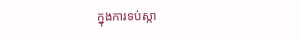ក្នុងការទប់ស្កា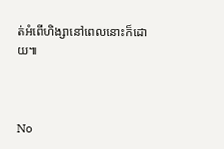ត់អំពើហិង្សានៅពេលនោះក៏ដោយ៕



No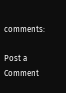comments:

Post a Comment